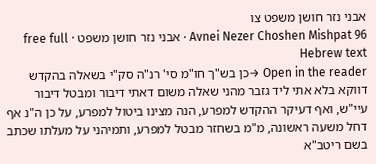אבני נזר חושן משפט צו
Avnei Nezer Choshen Mishpat 96 · אבני נזר חושן משפט · free full Hebrew text
Open in the reader →כן בש"ך חו"מ סי' רנ"ה סק"י בשאלה בהקדש דווקא בלא אתי ליד גזבר מהני שאלה משום דאתי דיבור ומבטל דיבור עיי"ש, ואף דעיקר ההקדש למפרע, הנה מצינו ביטול למפרע, על כן ה"נ אף דחל משעה ראשונה, מ"מ בשחזר מבטל למפרע, ותמיהני על מעלתו שכתב בשם ריטב"א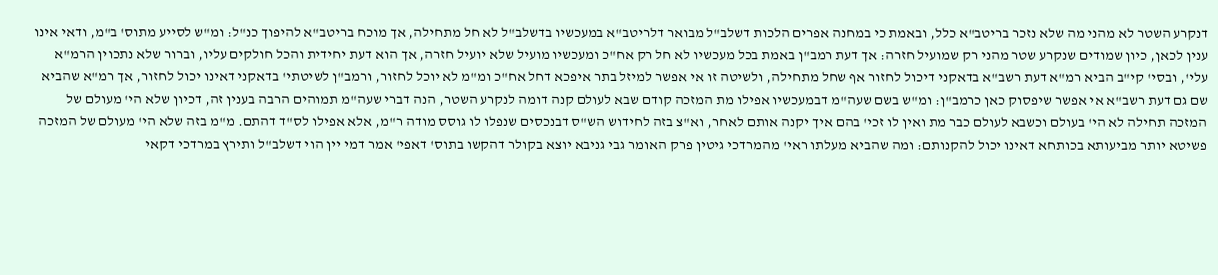דנקרע השטר לא מהני מה שלא נזכר בריטב"א כלל, ובאמת כי במחנה אפרים הלכות דשלב"ל מבואר דלריטב"א במעכשיו בדשלב"ל לא חל מתחילה, אך מוכח בריטב"א להיפוך כנ"ל: ומ"ש לסייע מתוס' ב"מ, ודאי אינו ענין לכאן, כיון שמודים שנקרע שטר מהני רק שמועיל חזרה: אך דעת רמב"ן באמת בכל מעכשיו לא חל רק אח"כ ומעכשיו מועיל שלא יועיל חזרה, אך הוא דעת יחידית והכל חולקים עליו, וברור שלא נתכוין הרמ"א עלי', ובסי' קי"ב הביא רמ"א דעת רשב"א בדאקני דיכול לחזור אף שחל מתחילה, ולשיטה זו אי אפשר למיזל בתר איפכא דחל אח"כ ומ"מ לא יוכל לחזור, ורמב"ן לשיטתי' בדאקני דאינו יכול לחזור, אך רמ"א שהביא שם גם דעת רשב"א אי אפשר שיפסוק כאן כרמב"ן: ומ"ש בשם שעה"מ דבמעכשיו אפילו מת המזכה קודם שבא לעולם קנה דומה לנקרע השטר, הנה דברי שעה"מ תמוהים הרבה בענין זה, דכיון שלא הי' מעולם של המזכה תחילה לא הי' בעולם וכשבא לעולם כבר מת ואין לו זכי' בהם איך יקנה אותם לאחר, וא"צ בזה לחידוש הש"ס דבנכסים שנפלו לו גוסס מודה ר"מ, אלא אפילו לס"ד דהתם. מ"מ בזה שלא הי' מעולם של המזכה פשיטא יותר מביעותא בכותחא דאינו יכול להקנותם: ומה שהביא מעלתו ראי' מהמרדכי גיטין פרק האומר גבי גניבא יוצא בקולר דהקשו בתוס' דאפי' אמר דמי יין הוי דשלב"ל ותירץ במרדכי דקאי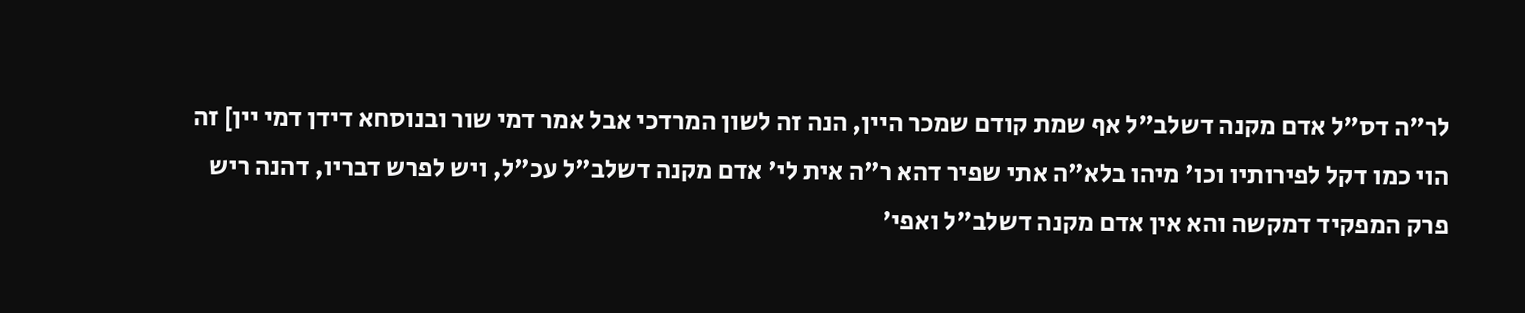לר"ה דס"ל אדם מקנה דשלב"ל אף שמת קודם שמכר היין, הנה זה לשון המרדכי אבל אמר דמי שור ובנוסחא דידן דמי יין] זה הוי כמו דקל לפירותיו וכו' מיהו בלא"ה אתי שפיר דהא ר"ה אית לי' אדם מקנה דשלב"ל עכ"ל, ויש לפרש דבריו, דהנה ריש פרק המפקיד דמקשה והא אין אדם מקנה דשלב"ל ואפי'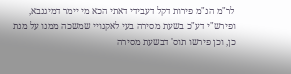לר"מ הנ"מ פירות דקל דעבידי דאתי הכא מי יימר דמיגנבא, ופירש"י דע"כ בשעת מסירה בעי לאקנויי שמשכה ממנו על מנת כן, וכן פירשו תוס' דבשעת מסירה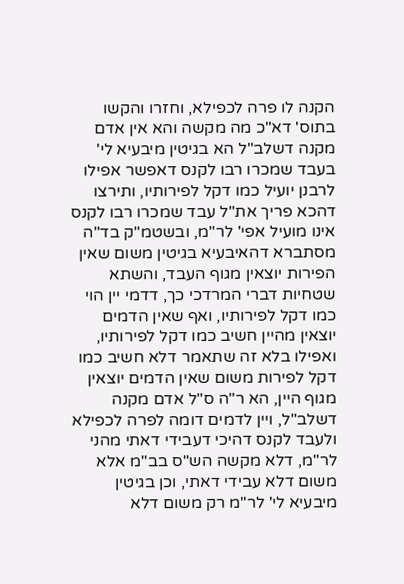הקנה לו פרה לכפילא, וחזרו והקשו בתוס' דא"כ מה מקשה והא אין אדם מקנה דשלב"ל הא בגיטין מיבעיא לי' בעבד שמכרו רבו לקנס דאפשר אפילו לרבנן יועיל כמו דקל לפירותיו, ותירצו דהכא פריך את"ל עבד שמכרו רבו לקנס אינו מועיל אפי' לר"מ, ובשטמ"ק בד"ה מסתברא דהאיבעיא בגיטין משום שאין הפירות יוצאין מגוף העבד, והשתא שטחיות דברי המרדכי כך, דדמי יין הוי כמו דקל לפירותיו, ואף שאין הדמים יוצאין מהיין חשיב כמו דקל לפירותיו, ואפילו בלא זה שתאמר דלא חשיב כמו דקל לפירות משום שאין הדמים יוצאין מגוף היין, הא ר"ה ס"ל אדם מקנה דשלב"ל, ויין לדמים דומה לפרה לכפילא ולעבד לקנס דהיכי דעבידי דאתי מהני לר"מ, דלא מקשה הש"ס בב"מ אלא משום דלא עבידי דאתי, וכן בגיטין מיבעיא לי' לר"מ רק משום דלא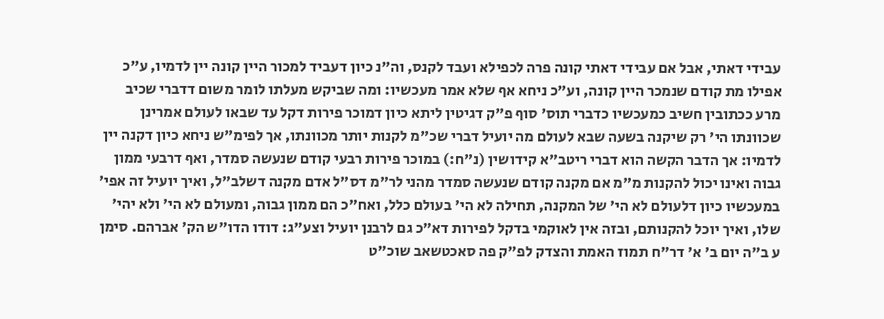עבידי דאתי, אבל אם עבידי דאתי קונה פרה לכפילא ועבד לקנס, וה"נ כיון דעביד למכור היין קונה יין לדמיו, ע"כ אפילו מת קודם שנמכר היין קונה, וע"כ ניחא אף שלא אמר מעכשיו: ומה שביקש מעלתו לומר משום דדברי שכיב מרע ככתובין חשיב כמעכשיו כדברי תוס' סוף פ"ק דגיטין ליתא כיון דמוכר פירות דקל עד שבאו לעולם אמרינן שכוונתו הי' רק שיקנה בשעה שבא לעולם מה יועיל דברי שכ"מ לקנות יותר מכוונתו, אך לפימ"ש ניחא כיון דקנה יין לדמיו: אך הדבר הקשה הוא דברי ריטב"א קידושין (נ"ח:) במוכר פירות רבעי קודם שנעשה סמדר, ואף דרבעי ממון גבוה ואינו יכול להקנות מ"מ אם מקנה קודם שנעשה סמדר מהני לר"מ דס"ל אדם מקנה דשלב"ל, ואיך יועיל זה אפי' במעכשיו כיון דלעולם לא הי' של המקנה, תחילה לא הי' בעולם כלל, ואח"כ הם ממון גבוה, ומעולם לא הי' ולא יהי' שלו, ואיך יוכל להקנותם, ובזה אין לאוקמי בדקל לפירות דא"כ גם לרבנן יועיל וצע"ג: דודו הדו"ש הק' אברהם. סימן ע ב"ה יום ב' א' דר"ח תמוז האמת והצדק לפ"ק פה סאכטשאב שוכ"ט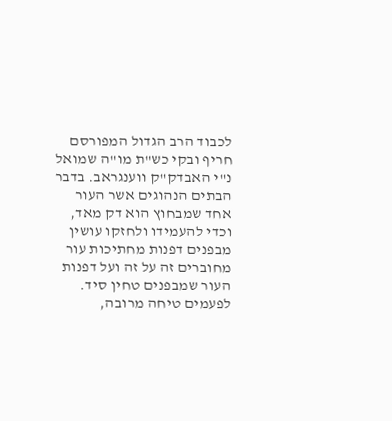לכבוד הרב הגדול המפורסם חריף ובקי כש"ת מו"ה שמואל נ"י האבדק"ק ווענגראב. בדבר הבתים הנהוגים אשר העור אחד שמבחוץ הוא דק מאד, וכדי להעמידו ולחזקו עושין מבפנים דפנות מחתיכות עור מחוברים זה על זה ועל דפנות העור שמבפנים טחין סיד. לפעמים טיחה מרובה,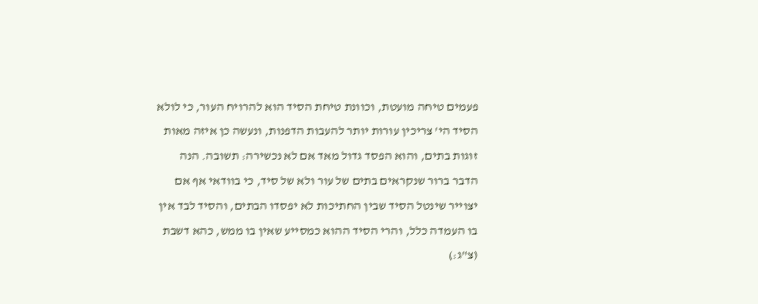פעמים טיחה מועטת, וכוונת טיחת הסיד הוא להרויח העור, כי לולא הסיד הי' צריכין עורות יותר להעבות הדפנות, ונעשה כן איזה מאות זוגות בתים, והוא הפסד גדול מאד אם לא נכשירה: תשובה. הנה הדבר ברור שנקראים בתים של עור ולא של סיד, כי בוודאי אף אם יצוייר שינטל הסיד שבין החתיכות לא יפסדו הבתים, והסיד לבד אין בו העמדה כלל, והרי הסיד ההוא כמסייע שאין בו ממש, כהא דשבת (צ"ג:)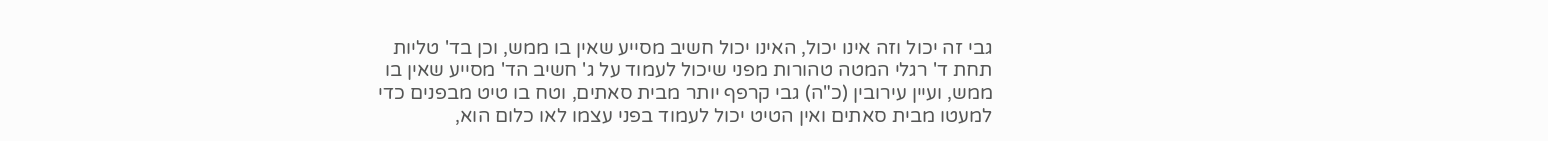גבי זה יכול וזה אינו יכול, האינו יכול חשיב מסייע שאין בו ממש, וכן בד' טליות תחת ד' רגלי המטה טהורות מפני שיכול לעמוד על ג' חשיב הד' מסייע שאין בו ממש, ועיין עירובין (כ"ה) גבי קרפף יותר מבית סאתים, וטח בו טיט מבפנים כדי למעטו מבית סאתים ואין הטיט יכול לעמוד בפני עצמו לאו כלום הוא,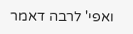ואפי' לרבה דאמר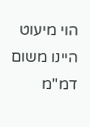הוי מיעוט היינו משום דמ"מ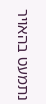נתמעט בהאויר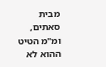מבית סאתים, ומ"מ הטיט ההוא לא